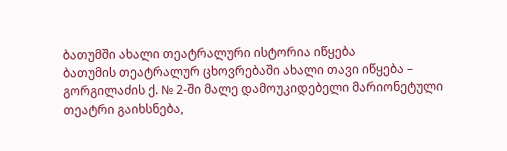ბათუმში ახალი თეატრალური ისტორია იწყება
ბათუმის თეატრალურ ცხოვრებაში ახალი თავი იწყება – გორგილაძის ქ. № 2-ში მალე დამოუკიდებელი მარიონეტული თეატრი გაიხსნება,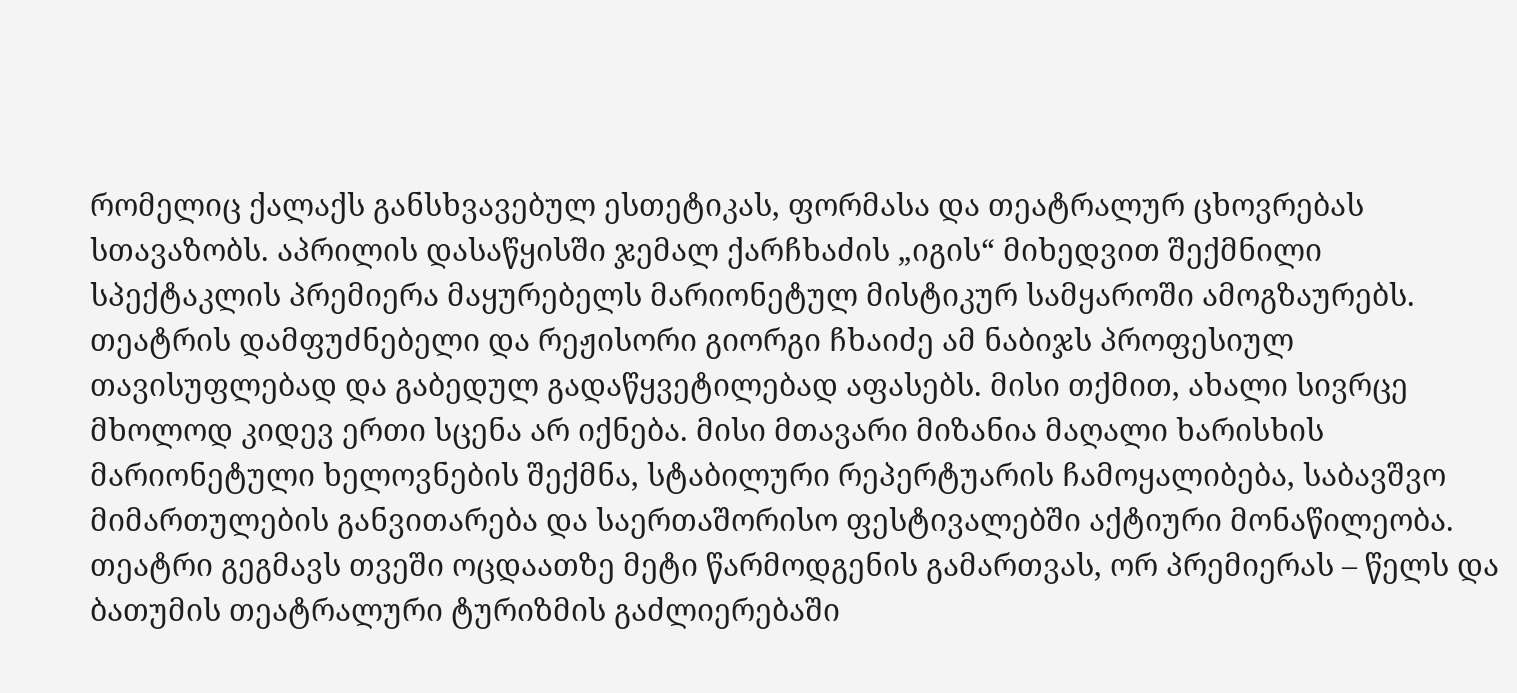რომელიც ქალაქს განსხვავებულ ესთეტიკას, ფორმასა და თეატრალურ ცხოვრებას სთავაზობს. აპრილის დასაწყისში ჯემალ ქარჩხაძის „იგის“ მიხედვით შექმნილი სპექტაკლის პრემიერა მაყურებელს მარიონეტულ მისტიკურ სამყაროში ამოგზაურებს. თეატრის დამფუძნებელი და რეჟისორი გიორგი ჩხაიძე ამ ნაბიჯს პროფესიულ თავისუფლებად და გაბედულ გადაწყვეტილებად აფასებს. მისი თქმით, ახალი სივრცე მხოლოდ კიდევ ერთი სცენა არ იქნება. მისი მთავარი მიზანია მაღალი ხარისხის მარიონეტული ხელოვნების შექმნა, სტაბილური რეპერტუარის ჩამოყალიბება, საბავშვო მიმართულების განვითარება და საერთაშორისო ფესტივალებში აქტიური მონაწილეობა. თეატრი გეგმავს თვეში ოცდაათზე მეტი წარმოდგენის გამართვას, ორ პრემიერას – წელს და ბათუმის თეატრალური ტურიზმის გაძლიერებაში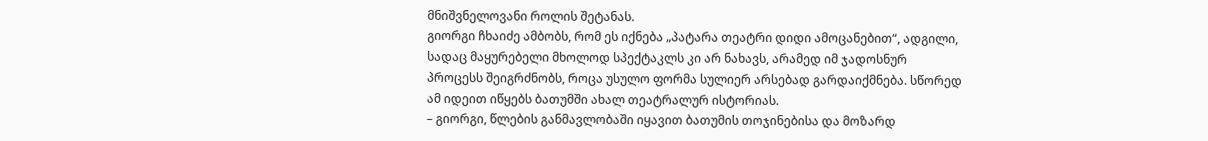მნიშვნელოვანი როლის შეტანას.
გიორგი ჩხაიძე ამბობს, რომ ეს იქნება „პატარა თეატრი დიდი ამოცანებით“, ადგილი, სადაც მაყურებელი მხოლოდ სპექტაკლს კი არ ნახავს, არამედ იმ ჯადოსნურ პროცესს შეიგრძნობს, როცა უსულო ფორმა სულიერ არსებად გარდაიქმნება. სწორედ ამ იდეით იწყებს ბათუმში ახალ თეატრალურ ისტორიას.
– გიორგი, წლების განმავლობაში იყავით ბათუმის თოჯინებისა და მოზარდ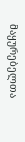მაყურებელთა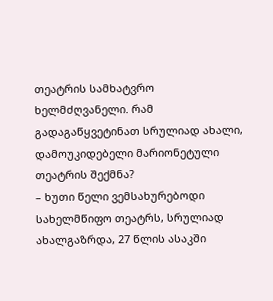თეატრის სამხატვრო ხელმძღვანელი. რამ გადაგაწყვეტინათ სრულიად ახალი, დამოუკიდებელი მარიონეტული თეატრის შექმნა?
– ხუთი წელი ვემსახურებოდი სახელმწიფო თეატრს, სრულიად ახალგაზრდა, 27 წლის ასაკში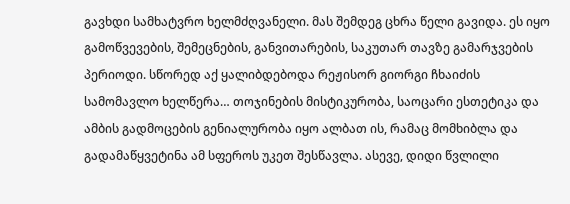გავხდი სამხატვრო ხელმძღვანელი. მას შემდეგ ცხრა წელი გავიდა. ეს იყო გამოწვევების, შემეცნების, განვითარების, საკუთარ თავზე გამარჯვების პერიოდი. სწორედ აქ ყალიბდებოდა რეჟისორ გიორგი ჩხაიძის სამომავლო ხელწერა… თოჯინების მისტიკურობა, საოცარი ესთეტიკა და ამბის გადმოცების გენიალურობა იყო ალბათ ის, რამაც მომხიბლა და გადამაწყვეტინა ამ სფეროს უკეთ შესწავლა. ასევე, დიდი წვლილი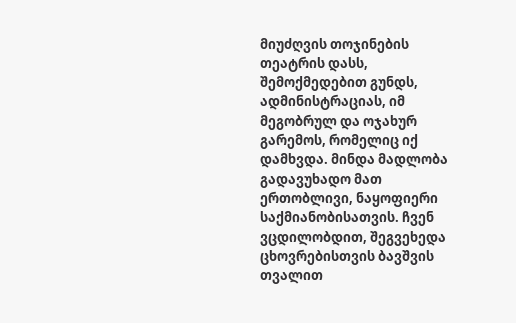მიუძღვის თოჯინების თეატრის დასს, შემოქმედებით გუნდს, ადმინისტრაციას, იმ მეგობრულ და ოჯახურ გარემოს, რომელიც იქ დამხვდა. მინდა მადლობა გადავუხადო მათ ერთობლივი, ნაყოფიერი საქმიანობისათვის. ჩვენ ვცდილობდით, შეგვეხედა ცხოვრებისთვის ბავშვის თვალით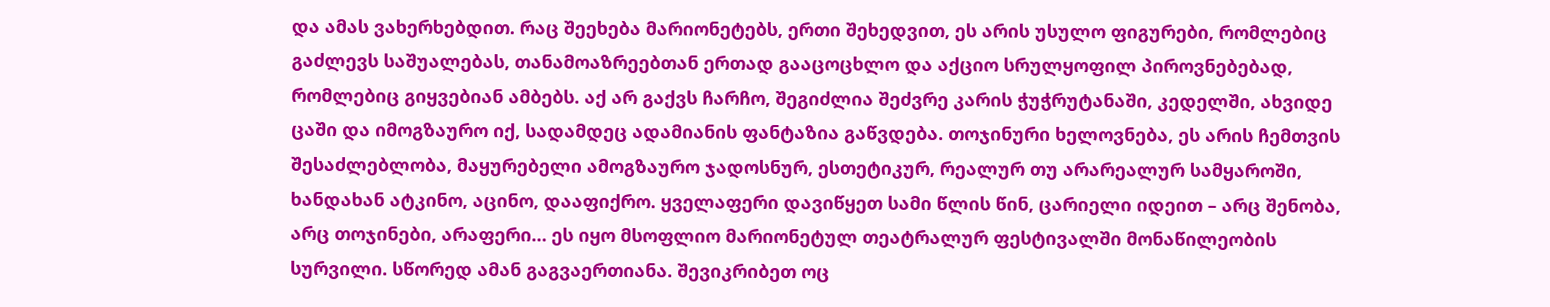და ამას ვახერხებდით. რაც შეეხება მარიონეტებს, ერთი შეხედვით, ეს არის უსულო ფიგურები, რომლებიც გაძლევს საშუალებას, თანამოაზრეებთან ერთად გააცოცხლო და აქციო სრულყოფილ პიროვნებებად, რომლებიც გიყვებიან ამბებს. აქ არ გაქვს ჩარჩო, შეგიძლია შეძვრე კარის ჭუჭრუტანაში, კედელში, ახვიდე ცაში და იმოგზაურო იქ, სადამდეც ადამიანის ფანტაზია გაწვდება. თოჯინური ხელოვნება, ეს არის ჩემთვის შესაძლებლობა, მაყურებელი ამოგზაურო ჯადოსნურ, ესთეტიკურ, რეალურ თუ არარეალურ სამყაროში, ხანდახან ატკინო, აცინო, დააფიქრო. ყველაფერი დავიწყეთ სამი წლის წინ, ცარიელი იდეით – არც შენობა, არც თოჯინები, არაფერი… ეს იყო მსოფლიო მარიონეტულ თეატრალურ ფესტივალში მონაწილეობის სურვილი. სწორედ ამან გაგვაერთიანა. შევიკრიბეთ ოც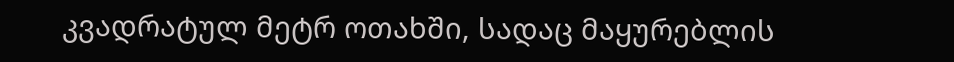კვადრატულ მეტრ ოთახში, სადაც მაყურებლის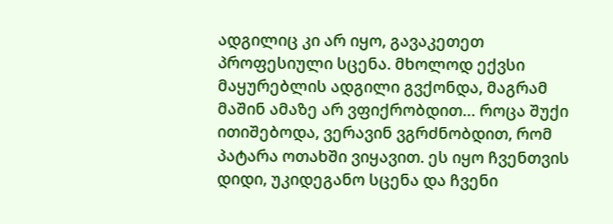ადგილიც კი არ იყო, გავაკეთეთ პროფესიული სცენა. მხოლოდ ექვსი მაყურებლის ადგილი გვქონდა, მაგრამ მაშინ ამაზე არ ვფიქრობდით… როცა შუქი ითიშებოდა, ვერავინ ვგრძნობდით, რომ პატარა ოთახში ვიყავით. ეს იყო ჩვენთვის დიდი, უკიდეგანო სცენა და ჩვენი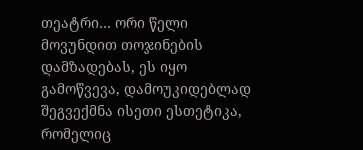თეატრი… ორი წელი მოვუნდით თოჯინების დამზადებას, ეს იყო გამოწვევა, დამოუკიდებლად შეგვექმნა ისეთი ესთეტიკა, რომელიც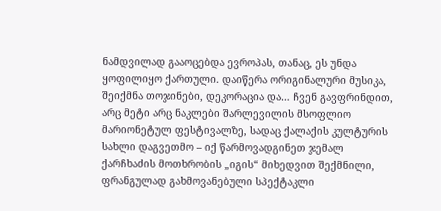ნამდვილად გააოცებდა ევროპას, თანაც, ეს უნდა ყოფილიყო ქართული. დაიწერა ორიგინალური მუსიკა, შეიქმნა თოჯინები, დეკორაცია და… ჩვენ გავფრინდით, არც მეტი არც ნაკლები შარლევილის მსოფლიო მარიონეტულ ფესტივალზე, სადაც ქალაქის კულტურის სახლი დაგვეთმო – იქ წარმოვადგინეთ ჯემალ ქარჩხაძის მოთხრობის „იგის“ მიხედვით შექმნილი, ფრანგულად გახმოვანებული სპექტაკლი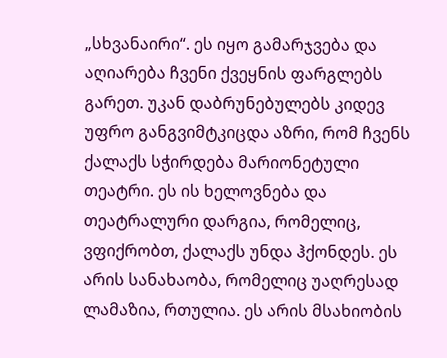„სხვანაირი“. ეს იყო გამარჯვება და აღიარება ჩვენი ქვეყნის ფარგლებს გარეთ. უკან დაბრუნებულებს კიდევ უფრო განგვიმტკიცდა აზრი, რომ ჩვენს ქალაქს სჭირდება მარიონეტული თეატრი. ეს ის ხელოვნება და თეატრალური დარგია, რომელიც, ვფიქრობთ, ქალაქს უნდა ჰქონდეს. ეს არის სანახაობა, რომელიც უაღრესად ლამაზია, რთულია. ეს არის მსახიობის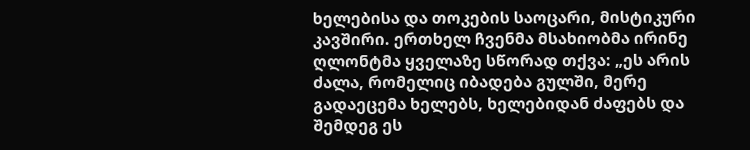ხელებისა და თოკების საოცარი, მისტიკური კავშირი. ერთხელ ჩვენმა მსახიობმა ირინე ღლონტმა ყველაზე სწორად თქვა: „ეს არის ძალა, რომელიც იბადება გულში, მერე გადაეცემა ხელებს, ხელებიდან ძაფებს და შემდეგ ეს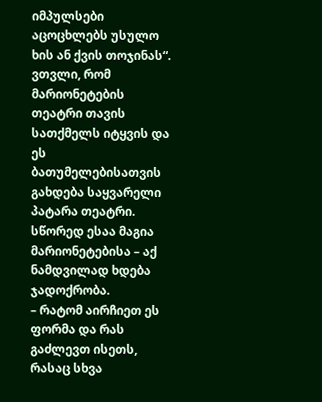იმპულსები აცოცხლებს უსულო ხის ან ქვის თოჯინას“. ვთვლი, რომ მარიონეტების თეატრი თავის სათქმელს იტყვის და ეს ბათუმელებისათვის გახდება საყვარელი პატარა თეატრი. სწორედ ესაა მაგია მარიონეტებისა – აქ ნამდვილად ხდება ჯადოქრობა.
– რატომ აირჩიეთ ეს ფორმა და რას გაძლევთ ისეთს, რასაც სხვა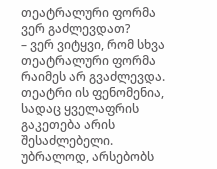თეატრალური ფორმა ვერ გაძლევდათ?
– ვერ ვიტყვი, რომ სხვა თეატრალური ფორმა რაიმეს არ გვაძლევდა. თეატრი ის ფენომენია, სადაც ყველაფრის გაკეთება არის შესაძლებელი. უბრალოდ, არსებობს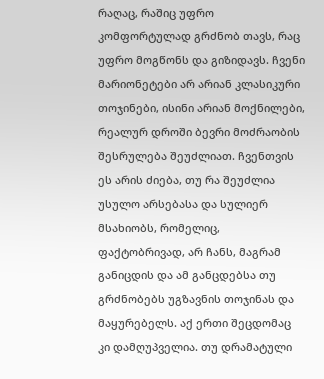რაღაც, რაშიც უფრო კომფორტულად გრძნობ თავს, რაც უფრო მოგწონს და გიზიდავს. ჩვენი მარიონეტები არ არიან კლასიკური თოჯინები, ისინი არიან მოქნილები, რეალურ დროში ბევრი მოძრაობის შესრულება შეუძლიათ. ჩვენთვის ეს არის ძიება, თუ რა შეუძლია უსულო არსებასა და სულიერ მსახიობს, რომელიც, ფაქტობრივად, არ ჩანს, მაგრამ განიცდის და ამ განცდებსა თუ გრძნობებს უგზავნის თოჯინას და მაყურებელს. აქ ერთი შეცდომაც კი დამღუპველია. თუ დრამატული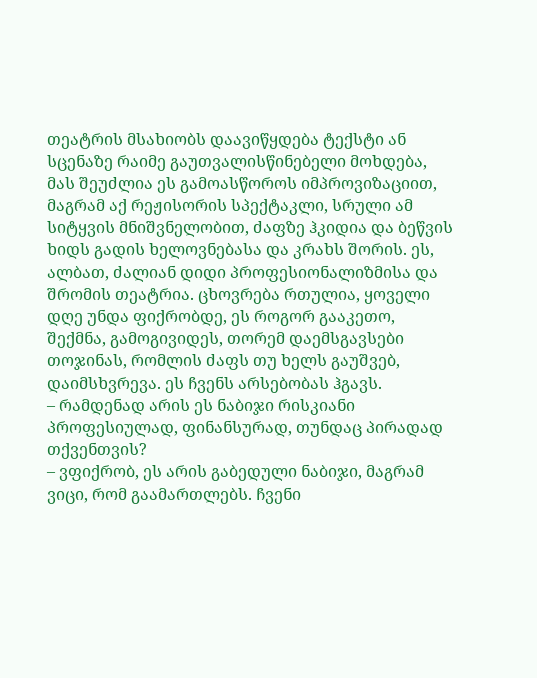თეატრის მსახიობს დაავიწყდება ტექსტი ან სცენაზე რაიმე გაუთვალისწინებელი მოხდება, მას შეუძლია ეს გამოასწოროს იმპროვიზაციით, მაგრამ აქ რეჟისორის სპექტაკლი, სრული ამ სიტყვის მნიშვნელობით, ძაფზე ჰკიდია და ბეწვის ხიდს გადის ხელოვნებასა და კრახს შორის. ეს, ალბათ, ძალიან დიდი პროფესიონალიზმისა და შრომის თეატრია. ცხოვრება რთულია, ყოველი დღე უნდა ფიქრობდე, ეს როგორ გააკეთო, შექმნა, გამოგივიდეს, თორემ დაემსგავსები თოჯინას, რომლის ძაფს თუ ხელს გაუშვებ, დაიმსხვრევა. ეს ჩვენს არსებობას ჰგავს.
– რამდენად არის ეს ნაბიჯი რისკიანი პროფესიულად, ფინანსურად, თუნდაც პირადად თქვენთვის?
– ვფიქრობ, ეს არის გაბედული ნაბიჯი, მაგრამ ვიცი, რომ გაამართლებს. ჩვენი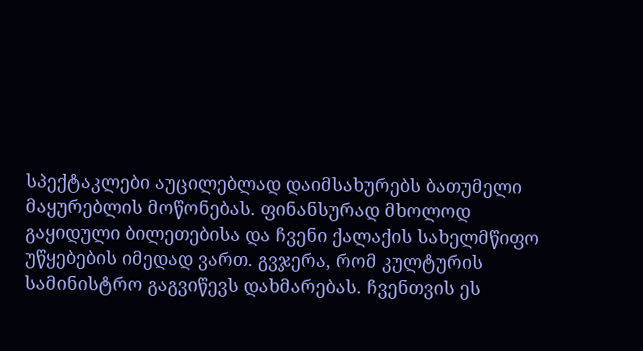სპექტაკლები აუცილებლად დაიმსახურებს ბათუმელი მაყურებლის მოწონებას. ფინანსურად მხოლოდ გაყიდული ბილეთებისა და ჩვენი ქალაქის სახელმწიფო უწყებების იმედად ვართ. გვჯერა, რომ კულტურის სამინისტრო გაგვიწევს დახმარებას. ჩვენთვის ეს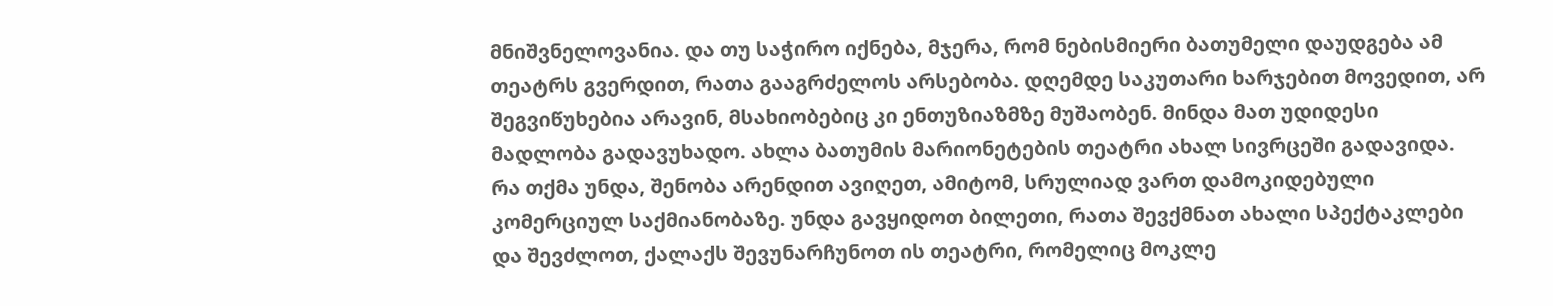მნიშვნელოვანია. და თუ საჭირო იქნება, მჯერა, რომ ნებისმიერი ბათუმელი დაუდგება ამ თეატრს გვერდით, რათა გააგრძელოს არსებობა. დღემდე საკუთარი ხარჯებით მოვედით, არ შეგვიწუხებია არავინ, მსახიობებიც კი ენთუზიაზმზე მუშაობენ. მინდა მათ უდიდესი მადლობა გადავუხადო. ახლა ბათუმის მარიონეტების თეატრი ახალ სივრცეში გადავიდა. რა თქმა უნდა, შენობა არენდით ავიღეთ, ამიტომ, სრულიად ვართ დამოკიდებული კომერციულ საქმიანობაზე. უნდა გავყიდოთ ბილეთი, რათა შევქმნათ ახალი სპექტაკლები და შევძლოთ, ქალაქს შევუნარჩუნოთ ის თეატრი, რომელიც მოკლე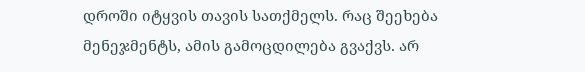დროში იტყვის თავის სათქმელს. რაც შეეხება მენეჯმენტს, ამის გამოცდილება გვაქვს. არ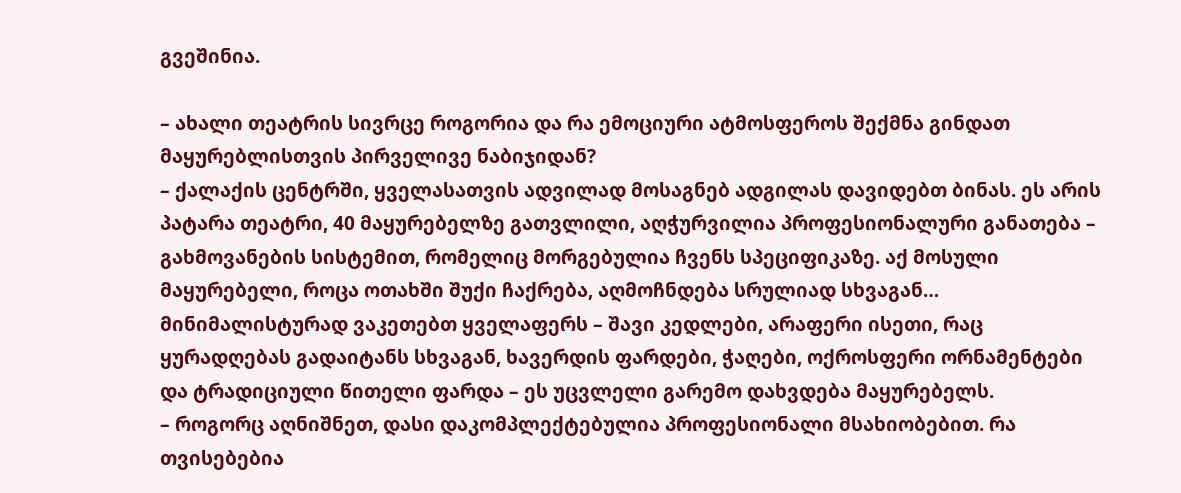გვეშინია.

– ახალი თეატრის სივრცე როგორია და რა ემოციური ატმოსფეროს შექმნა გინდათ მაყურებლისთვის პირველივე ნაბიჯიდან?
– ქალაქის ცენტრში, ყველასათვის ადვილად მოსაგნებ ადგილას დავიდებთ ბინას. ეს არის პატარა თეატრი, 40 მაყურებელზე გათვლილი, აღჭურვილია პროფესიონალური განათება – გახმოვანების სისტემით, რომელიც მორგებულია ჩვენს სპეციფიკაზე. აქ მოსული მაყურებელი, როცა ოთახში შუქი ჩაქრება, აღმოჩნდება სრულიად სხვაგან… მინიმალისტურად ვაკეთებთ ყველაფერს – შავი კედლები, არაფერი ისეთი, რაც ყურადღებას გადაიტანს სხვაგან, ხავერდის ფარდები, ჭაღები, ოქროსფერი ორნამენტები და ტრადიციული წითელი ფარდა – ეს უცვლელი გარემო დახვდება მაყურებელს.
– როგორც აღნიშნეთ, დასი დაკომპლექტებულია პროფესიონალი მსახიობებით. რა თვისებებია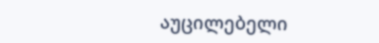აუცილებელი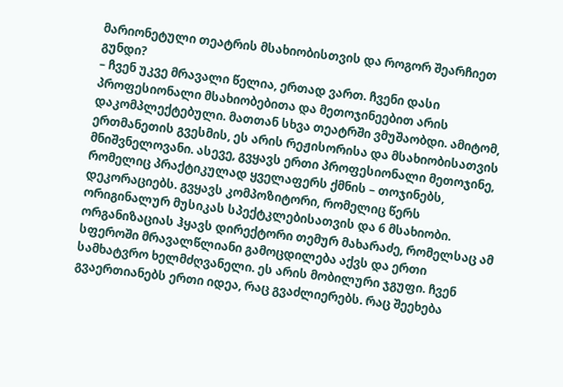მარიონეტული თეატრის მსახიობისთვის და როგორ შეარჩიეთ გუნდი?
– ჩვენ უკვე მრავალი წელია, ერთად ვართ. ჩვენი დასი პროფესიონალი მსახიობებითა და მეთოჯინეებით არის დაკომპლექტებული. მათთან სხვა თეატრში ვმუშაობდი. ამიტომ, ერთმანეთის გვესმის, ეს არის რეჟისორისა და მსახიობისათვის მნიშვნელოვანი. ასევე, გვყავს ერთი პროფესიონალი მეთოჯინე, რომელიც პრაქტიკულად ყველაფერს ქმნის – თოჯინებს, დეკორაციებს. გვყავს კომპოზიტორი, რომელიც წერს ორიგინალურ მუსიკას სპექტკლებისათვის და 6 მსახიობი. ორგანიზაციას ჰყავს დირექტორი თემურ მახარაძე, რომელსაც ამ სფეროში მრავალწლიანი გამოცდილება აქვს და ერთი სამხატვრო ხელმძღვანელი. ეს არის მობილური ჯგუფი. ჩვენ გვაერთიანებს ერთი იდეა, რაც გვაძლიერებს. რაც შეეხება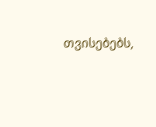თვისებებს,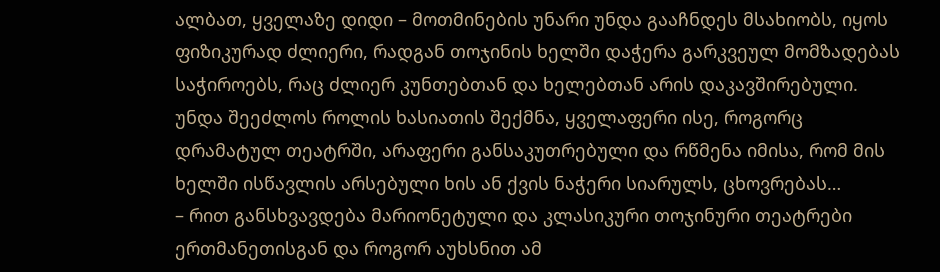ალბათ, ყველაზე დიდი – მოთმინების უნარი უნდა გააჩნდეს მსახიობს, იყოს ფიზიკურად ძლიერი, რადგან თოჯინის ხელში დაჭერა გარკვეულ მომზადებას საჭიროებს, რაც ძლიერ კუნთებთან და ხელებთან არის დაკავშირებული. უნდა შეეძლოს როლის ხასიათის შექმნა, ყველაფერი ისე, როგორც დრამატულ თეატრში, არაფერი განსაკუთრებული და რწმენა იმისა, რომ მის ხელში ისწავლის არსებული ხის ან ქვის ნაჭერი სიარულს, ცხოვრებას…
– რით განსხვავდება მარიონეტული და კლასიკური თოჯინური თეატრები ერთმანეთისგან და როგორ აუხსნით ამ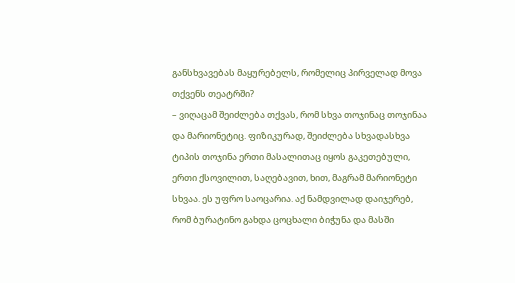განსხვავებას მაყურებელს, რომელიც პირველად მოვა თქვენს თეატრში?
– ვიღაცამ შეიძლება თქვას, რომ სხვა თოჯინაც თოჯინაა და მარიონეტიც. ფიზიკურად, შეიძლება სხვადასხვა ტიპის თოჯინა ერთი მასალითაც იყოს გაკეთებული, ერთი ქსოვილით, საღებავით, ხით, მაგრამ მარიონეტი სხვაა. ეს უფრო საოცარია. აქ ნამდვილად დაიჯერებ, რომ ბურატინო გახდა ცოცხალი ბიჭუნა და მასში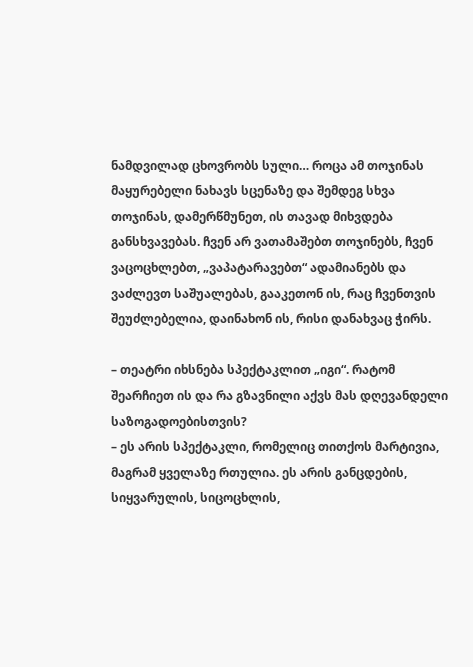ნამდვილად ცხოვრობს სული… როცა ამ თოჯინას მაყურებელი ნახავს სცენაზე და შემდეგ სხვა თოჯინას, დამერწმუნეთ, ის თავად მიხვდება განსხვავებას. ჩვენ არ ვათამაშებთ თოჯინებს, ჩვენ ვაცოცხლებთ, „ვაპატარავებთ“ ადამიანებს და ვაძლევთ საშუალებას, გააკეთონ ის, რაც ჩვენთვის შეუძლებელია, დაინახონ ის, რისი დანახვაც ჭირს.

– თეატრი იხსნება სპექტაკლით „იგი“. რატომ შეარჩიეთ ის და რა გზავნილი აქვს მას დღევანდელი საზოგადოებისთვის?
– ეს არის სპექტაკლი, რომელიც თითქოს მარტივია, მაგრამ ყველაზე რთულია. ეს არის განცდების, სიყვარულის, სიცოცხლის,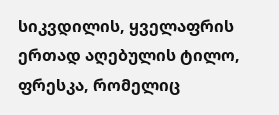სიკვდილის, ყველაფრის ერთად აღებულის ტილო, ფრესკა, რომელიც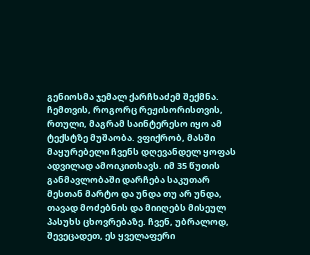გენიოსმა ჯემალ ქარჩხაძემ შექმნა. ჩემთვის, როგორც რეჟისორისთვის, რთული, მაგრამ საინტერესო იყო ამ ტექსტზე მუშაობა. ვფიქრობ, მასში მაყურებელი ჩვენს დღევანდელ ყოფას ადვილად ამოიკითხავს. იმ 35 წუთის განმავლობაში დარჩება საკუთარ მესთან მარტო და უნდა თუ არ უნდა, თავად მოძებნის და მიიღებს მისეულ პასუხს ცხოვრებაზე. ჩვენ, უბრალოდ, შევეცადეთ, ეს ყველაფერი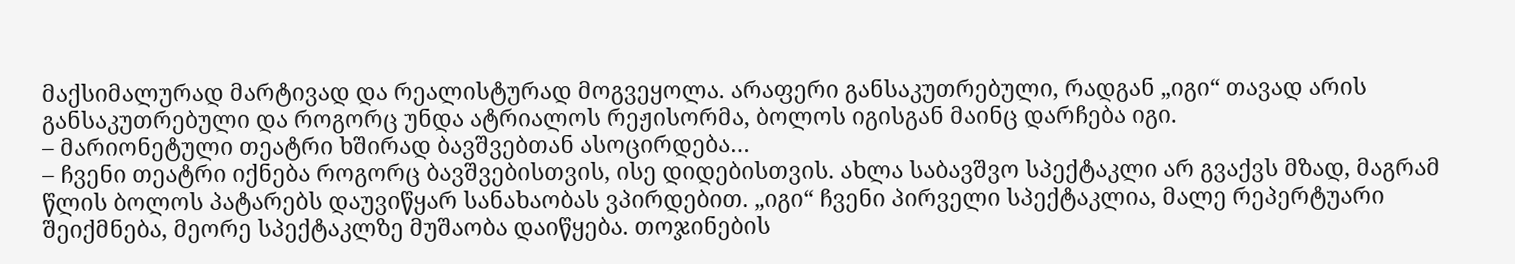მაქსიმალურად მარტივად და რეალისტურად მოგვეყოლა. არაფერი განსაკუთრებული, რადგან „იგი“ თავად არის განსაკუთრებული და როგორც უნდა ატრიალოს რეჟისორმა, ბოლოს იგისგან მაინც დარჩება იგი.
– მარიონეტული თეატრი ხშირად ბავშვებთან ასოცირდება…
– ჩვენი თეატრი იქნება როგორც ბავშვებისთვის, ისე დიდებისთვის. ახლა საბავშვო სპექტაკლი არ გვაქვს მზად, მაგრამ წლის ბოლოს პატარებს დაუვიწყარ სანახაობას ვპირდებით. „იგი“ ჩვენი პირველი სპექტაკლია, მალე რეპერტუარი შეიქმნება, მეორე სპექტაკლზე მუშაობა დაიწყება. თოჯინების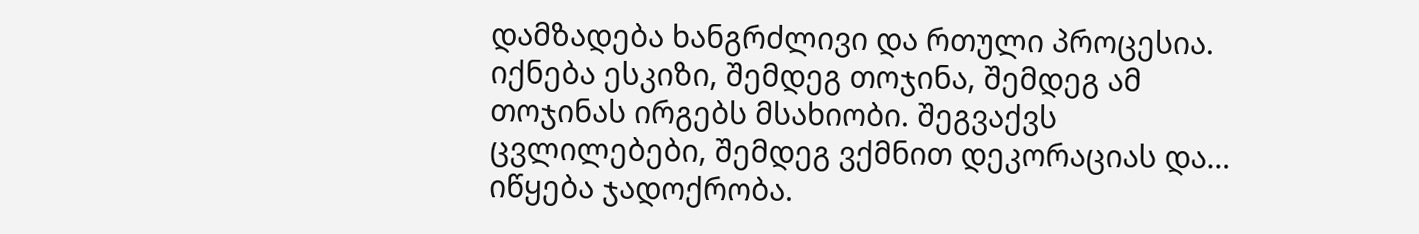დამზადება ხანგრძლივი და რთული პროცესია. იქნება ესკიზი, შემდეგ თოჯინა, შემდეგ ამ თოჯინას ირგებს მსახიობი. შეგვაქვს ცვლილებები, შემდეგ ვქმნით დეკორაციას და… იწყება ჯადოქრობა.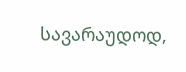სავარაუდოდ,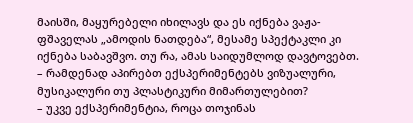მაისში, მაყურებელი იხილავს და ეს იქნება ვაჟა-ფშაველას „ამოდის ნათდება“, მესამე სპექტაკლი კი იქნება საბავშვო. თუ რა, ამას საიდუმლოდ დავტოვებთ.
– რამდენად აპირებთ ექსპერიმენტებს ვიზუალური, მუსიკალური თუ პლასტიკური მიმართულებით?
– უკვე ექსპერიმენტია, როცა თოჯინას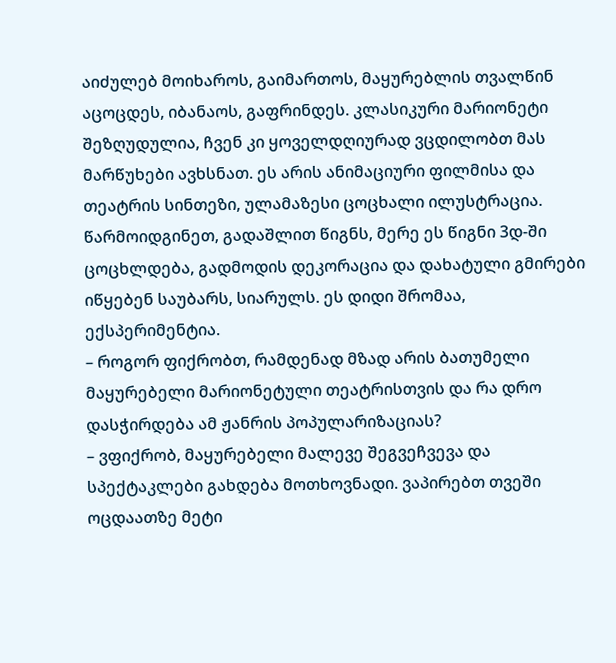აიძულებ მოიხაროს, გაიმართოს, მაყურებლის თვალწინ აცოცდეს, იბანაოს, გაფრინდეს. კლასიკური მარიონეტი შეზღუდულია, ჩვენ კი ყოველდღიურად ვცდილობთ მას მარწუხები ავხსნათ. ეს არის ანიმაციური ფილმისა და თეატრის სინთეზი, ულამაზესი ცოცხალი ილუსტრაცია. წარმოიდგინეთ, გადაშლით წიგნს, მერე ეს წიგნი 3დ-ში ცოცხლდება, გადმოდის დეკორაცია და დახატული გმირები იწყებენ საუბარს, სიარულს. ეს დიდი შრომაა, ექსპერიმენტია.
– როგორ ფიქრობთ, რამდენად მზად არის ბათუმელი მაყურებელი მარიონეტული თეატრისთვის და რა დრო დასჭირდება ამ ჟანრის პოპულარიზაციას?
– ვფიქრობ, მაყურებელი მალევე შეგვეჩვევა და სპექტაკლები გახდება მოთხოვნადი. ვაპირებთ თვეში ოცდაათზე მეტი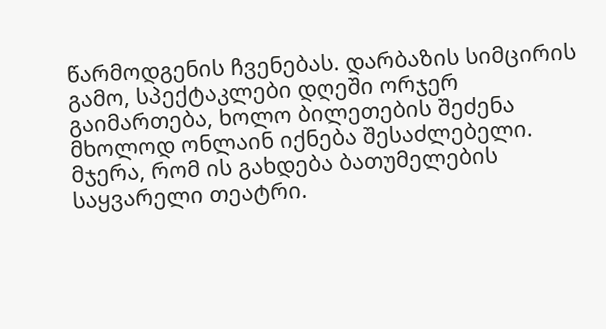წარმოდგენის ჩვენებას. დარბაზის სიმცირის გამო, სპექტაკლები დღეში ორჯერ გაიმართება, ხოლო ბილეთების შეძენა მხოლოდ ონლაინ იქნება შესაძლებელი. მჯერა, რომ ის გახდება ბათუმელების საყვარელი თეატრი.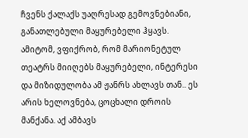ჩვენს ქალაქს უაღრესად გემოვნებიანი, განათლებული მაყურებელი ჰყავს. ამიტომ, ვფიქრობ, რომ მარიონეტულ თეატრს მიიღებს მაყურებელი, ინტერესი და მიზიდულობა ამ ჟანრს ახლავს თან.. ეს არის ხელოვნება, ცოცხალი დროის მანქანა. აქ ამბავს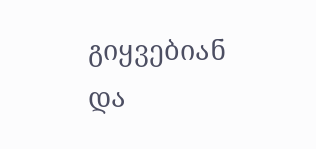გიყვებიან და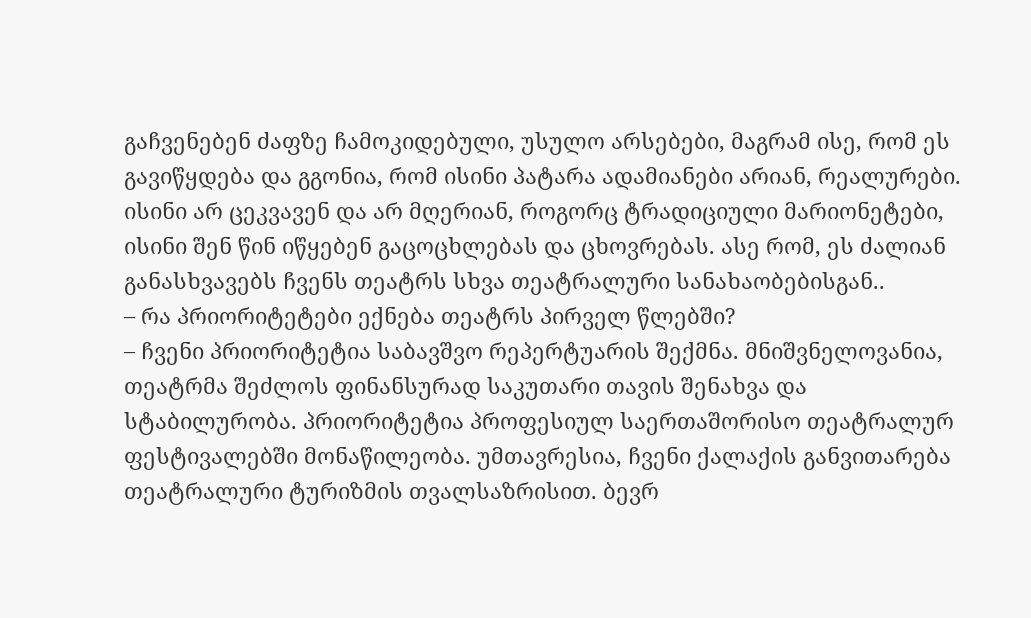გაჩვენებენ ძაფზე ჩამოკიდებული, უსულო არსებები, მაგრამ ისე, რომ ეს გავიწყდება და გგონია, რომ ისინი პატარა ადამიანები არიან, რეალურები. ისინი არ ცეკვავენ და არ მღერიან, როგორც ტრადიციული მარიონეტები, ისინი შენ წინ იწყებენ გაცოცხლებას და ცხოვრებას. ასე რომ, ეს ძალიან განასხვავებს ჩვენს თეატრს სხვა თეატრალური სანახაობებისგან..
– რა პრიორიტეტები ექნება თეატრს პირველ წლებში?
– ჩვენი პრიორიტეტია საბავშვო რეპერტუარის შექმნა. მნიშვნელოვანია, თეატრმა შეძლოს ფინანსურად საკუთარი თავის შენახვა და სტაბილურობა. პრიორიტეტია პროფესიულ საერთაშორისო თეატრალურ ფესტივალებში მონაწილეობა. უმთავრესია, ჩვენი ქალაქის განვითარება თეატრალური ტურიზმის თვალსაზრისით. ბევრ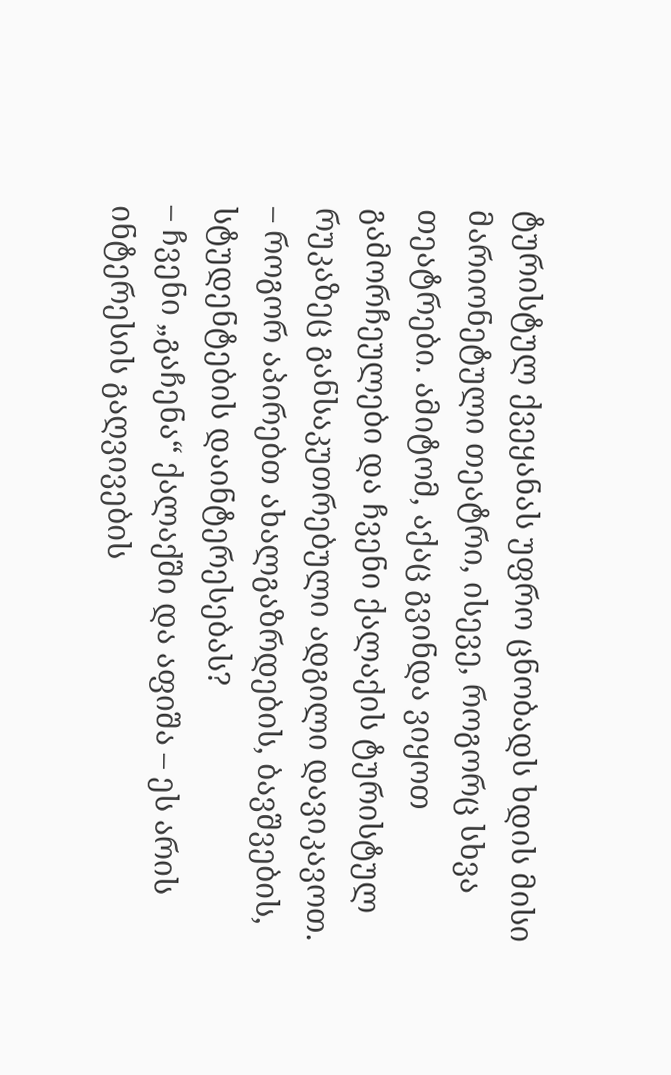ტურისტულ ქვეყანას უფრო ცნობადს ხდის მისი მარიონეტული თეატრი, ისევე, როგორც სხვა თეატრები. ამიტომ, აქაც გვინდა ვიყოთ გამორჩეულები და ჩვენი ქალაქის ტურისტულ რუკაზეც განსაკუთრებული ადგილი დავიკავოთ.
– როგორ აპირებთ ახალგაზრდების, ბავშვების, სტუდენტების დაინტერესებას?
– ჩვენი „გაჩენა“ ქალაქში და აფიშა – ეს არის ინტერესის გაღვივების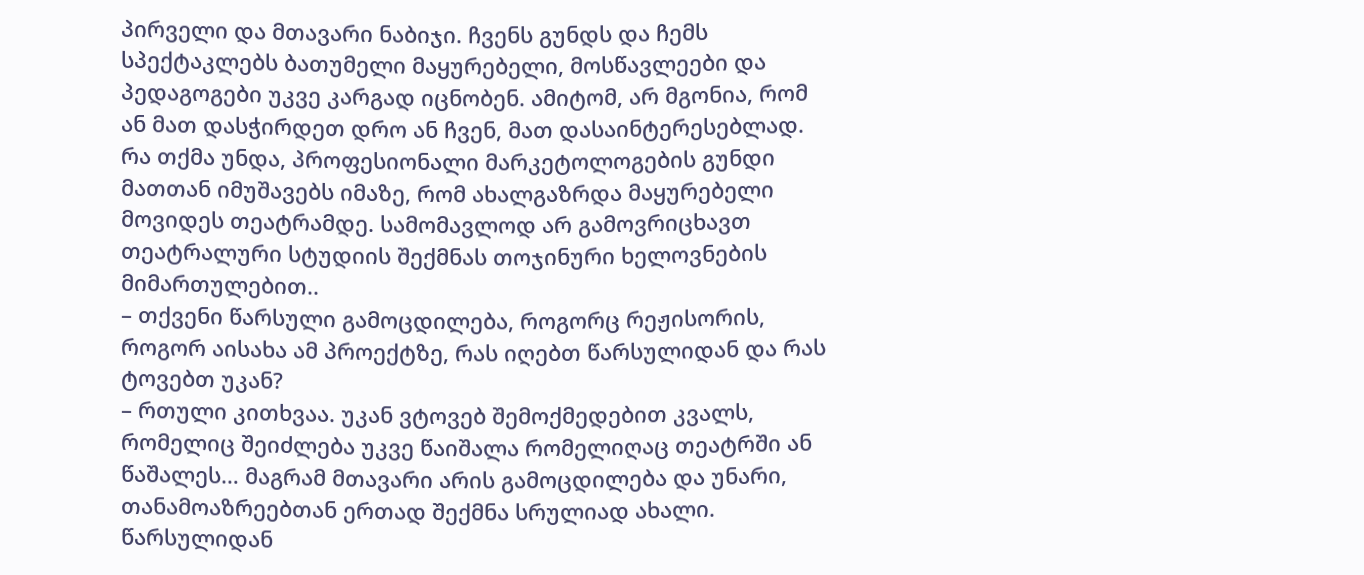პირველი და მთავარი ნაბიჯი. ჩვენს გუნდს და ჩემს სპექტაკლებს ბათუმელი მაყურებელი, მოსწავლეები და პედაგოგები უკვე კარგად იცნობენ. ამიტომ, არ მგონია, რომ ან მათ დასჭირდეთ დრო ან ჩვენ, მათ დასაინტერესებლად. რა თქმა უნდა, პროფესიონალი მარკეტოლოგების გუნდი მათთან იმუშავებს იმაზე, რომ ახალგაზრდა მაყურებელი მოვიდეს თეატრამდე. სამომავლოდ არ გამოვრიცხავთ თეატრალური სტუდიის შექმნას თოჯინური ხელოვნების მიმართულებით..
– თქვენი წარსული გამოცდილება, როგორც რეჟისორის, როგორ აისახა ამ პროექტზე, რას იღებთ წარსულიდან და რას ტოვებთ უკან?
– რთული კითხვაა. უკან ვტოვებ შემოქმედებით კვალს, რომელიც შეიძლება უკვე წაიშალა რომელიღაც თეატრში ან წაშალეს… მაგრამ მთავარი არის გამოცდილება და უნარი, თანამოაზრეებთან ერთად შექმნა სრულიად ახალი. წარსულიდან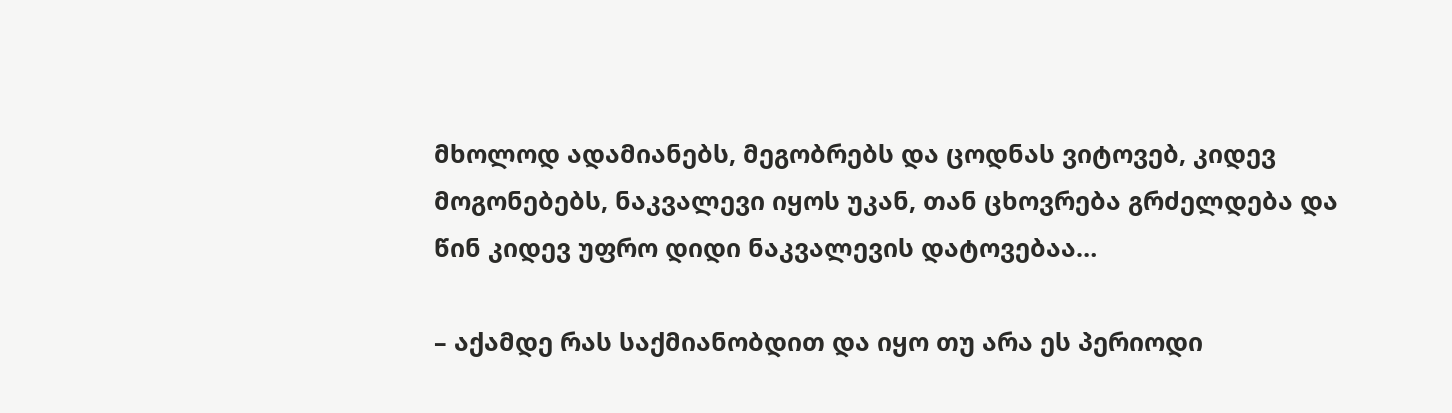მხოლოდ ადამიანებს, მეგობრებს და ცოდნას ვიტოვებ, კიდევ მოგონებებს, ნაკვალევი იყოს უკან, თან ცხოვრება გრძელდება და წინ კიდევ უფრო დიდი ნაკვალევის დატოვებაა…

– აქამდე რას საქმიანობდით და იყო თუ არა ეს პერიოდი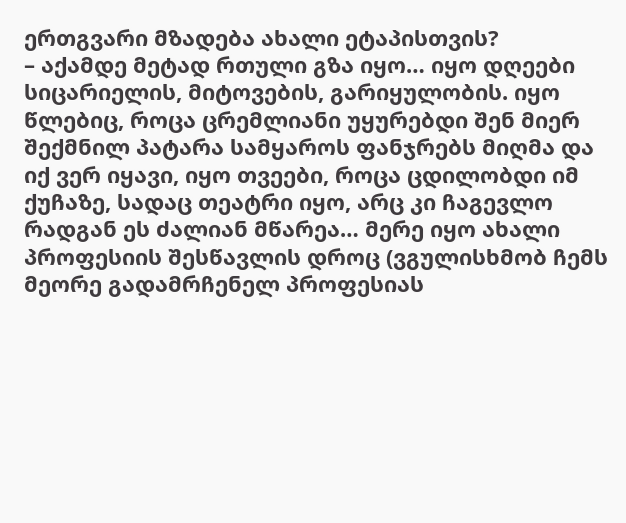ერთგვარი მზადება ახალი ეტაპისთვის?
– აქამდე მეტად რთული გზა იყო… იყო დღეები სიცარიელის, მიტოვების, გარიყულობის. იყო წლებიც, როცა ცრემლიანი უყურებდი შენ მიერ შექმნილ პატარა სამყაროს ფანჯრებს მიღმა და იქ ვერ იყავი, იყო თვეები, როცა ცდილობდი იმ ქუჩაზე, სადაც თეატრი იყო, არც კი ჩაგევლო რადგან ეს ძალიან მწარეა… მერე იყო ახალი პროფესიის შესწავლის დროც (ვგულისხმობ ჩემს მეორე გადამრჩენელ პროფესიას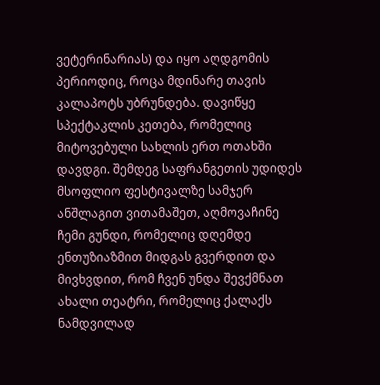ვეტერინარიას) და იყო აღდგომის პერიოდიც, როცა მდინარე თავის კალაპოტს უბრუნდება. დავიწყე სპექტაკლის კეთება, რომელიც მიტოვებული სახლის ერთ ოთახში დავდგი. შემდეგ საფრანგეთის უდიდეს მსოფლიო ფესტივალზე სამჯერ ანშლაგით ვითამაშეთ, აღმოვაჩინე ჩემი გუნდი, რომელიც დღემდე ენთუზიაზმით მიდგას გვერდით და მივხვდით, რომ ჩვენ უნდა შევქმნათ ახალი თეატრი, რომელიც ქალაქს ნამდვილად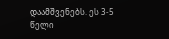დაამშვენებს. ეს 3-5 წელი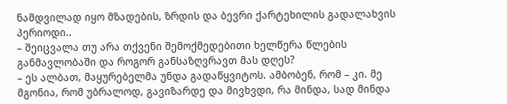ნამდვილად იყო მზადების, ზრდის და ბევრი ქარტეხილის გადალახვის პერიოდი..
– შეიცვალა თუ არა თქვენი შემოქმედებითი ხელწერა წლების განმავლობაში და როგორ განსაზღვრავთ მას დღეს?
– ეს ალბათ, მაყურებელმა უნდა გადაწყვიტოს. ამბობენ, რომ – კი. მე მგონია, რომ უბრალოდ, გავიზარდე და მივხვდი, რა მინდა, სად მინდა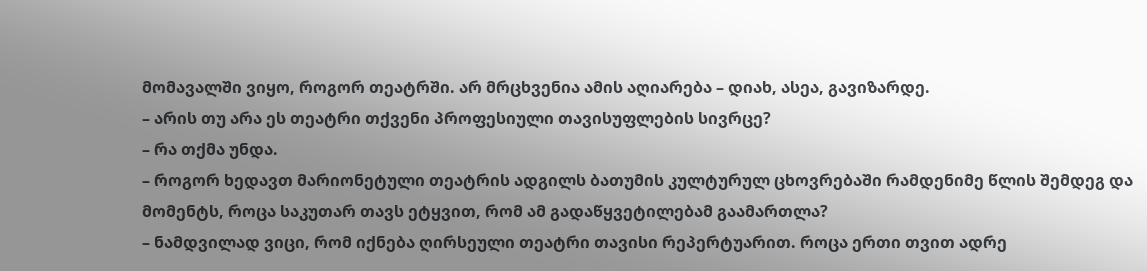მომავალში ვიყო, როგორ თეატრში. არ მრცხვენია ამის აღიარება – დიახ, ასეა, გავიზარდე.
– არის თუ არა ეს თეატრი თქვენი პროფესიული თავისუფლების სივრცე?
– რა თქმა უნდა.
– როგორ ხედავთ მარიონეტული თეატრის ადგილს ბათუმის კულტურულ ცხოვრებაში რამდენიმე წლის შემდეგ და მომენტს, როცა საკუთარ თავს ეტყვით, რომ ამ გადაწყვეტილებამ გაამართლა?
– ნამდვილად ვიცი, რომ იქნება ღირსეული თეატრი თავისი რეპერტუარით. როცა ერთი თვით ადრე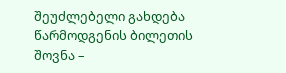შეუძლებელი გახდება წარმოდგენის ბილეთის შოვნა –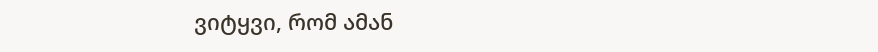ვიტყვი, რომ ამან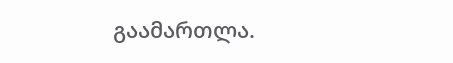გაამართლა.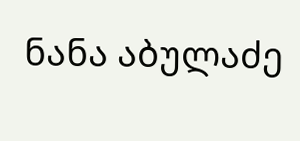ნანა აბულაძე